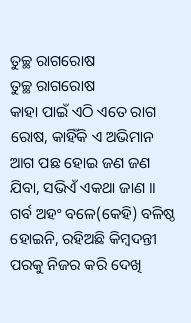ତୁଚ୍ଛ ରାଗରୋଷ
ତୁଚ୍ଛ ରାଗରୋଷ
କାହା ପାଇଁ ଏଠି ଏତେ ରାଗ ରୋଷ, କାହିଁକି ଏ ଅଭିମାନ
ଆଗ ପଛ ହୋଇ ଜଣ ଜଣ ଯିବା, ସଭିଏଁ ଏକଥା ଜାଣ ।।
ଗର୍ବ ଅହଂ ବଳେ(କେହି) ବଳିଷ୍ଠ ହୋଇନି, ରହିଅଛି କିମ୍ବଦନ୍ତୀ
ପରକୁ ନିଜର କରି ଦେଖି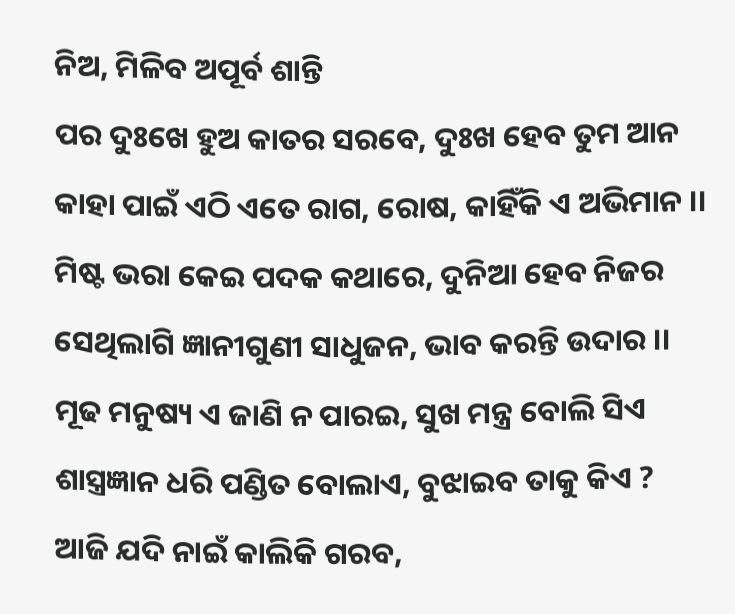ନିଅ, ମିଳିବ ଅପୂର୍ବ ଶାନ୍ତି
ପର ଦୁଃଖେ ହୁଅ କାତର ସରବେ, ଦୁଃଖ ହେବ ତୁମ ଆନ
କାହା ପାଇଁ ଏଠି ଏତେ ରାଗ, ରୋଷ, କାହିଁକି ଏ ଅଭିମାନ ।।
ମିଷ୍ଟ ଭରା କେଇ ପଦକ କଥାରେ, ଦୁନିଆ ହେବ ନିଜର
ସେଥିଲାଗି ଜ୍ଞାନୀଗୁଣୀ ସାଧୁଜନ, ଭାବ କରନ୍ତି ଉଦାର ।।
ମୂଢ ମନୁଷ୍ୟ ଏ ଜାଣି ନ ପାରଇ, ସୁଖ ମନ୍ତ୍ର ବୋଲି ସିଏ
ଶାସ୍ତ୍ରଜ୍ଞାନ ଧରି ପଣ୍ଡିତ ବୋଲାଏ, ବୁଝାଇବ ତାକୁ କିଏ ?
ଆଜି ଯଦି ନାଇଁ କାଲିକି ଗରବ,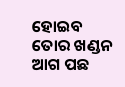ହୋଇବ ତୋର ଖଣ୍ଡନ
ଆଗ ପଛ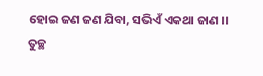ହୋଇ ଜଣ ଜଣ ଯିବା, ସଭିଏଁ ଏକଥା ଜାଣ ।।
ତୁଚ୍ଛ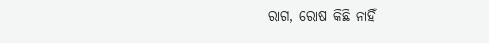ରାଗ, ରୋଷ କିଛି ନାହିଁ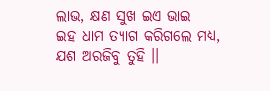ଲାଭ, କ୍ଷଣ ସୁଖ ଇଏ ଭାଇ
ଇହ ଧାମ ତ୍ୟାଗ କରିଗଲେ ମଧ୍ୟ, ଯଶ ଅରଜିବୁ ତୁହି ।।